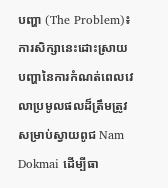បញ្ហា (The Problem)៖ ការសិក្សានេះដោះស្រាយបញ្ហានៃការកំណត់ពេលវេលាប្រមូលផលដ៏ត្រឹមត្រូវសម្រាប់ស្វាយពូជ Nam Dokmai ដើម្បីធា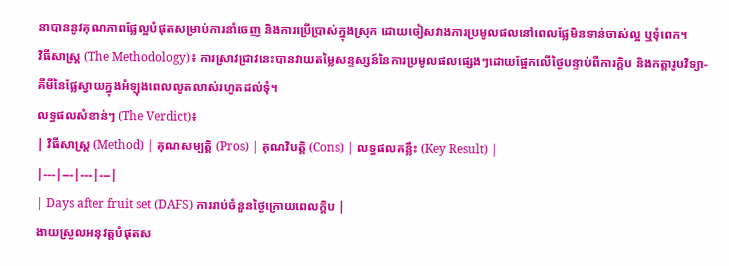នាបាននូវគុណភាពផ្លែល្អបំផុតសម្រាប់ការនាំចេញ និងការប្រើប្រាស់ក្នុងស្រុក ដោយចៀសវាងការប្រមូលផលនៅពេលផ្លែមិនទាន់ចាស់ល្អ ឬទុំពេក។
វិធីសាស្ត្រ (The Methodology)៖ ការស្រាវជ្រាវនេះបានវាយតម្លៃសន្ទស្សន៍នៃការប្រមូលផលផ្សេងៗដោយផ្អែកលើថ្ងៃបន្ទាប់ពីការក្ដិប និងកត្តារូបវិទ្យា-គីមីនៃផ្លែស្វាយក្នុងអំឡុងពេលលូតលាស់រហូតដល់ទុំ។
លទ្ធផលសំខាន់ៗ (The Verdict)៖
| វិធីសាស្ត្រ (Method) | គុណសម្បត្តិ (Pros) | គុណវិបត្តិ (Cons) | លទ្ធផលគន្លឹះ (Key Result) |
|---|---|---|---|
| Days after fruit set (DAFS) ការរាប់ចំនួនថ្ងៃក្រោយពេលក្ដិប |
ងាយស្រួលអនុវត្តបំផុតស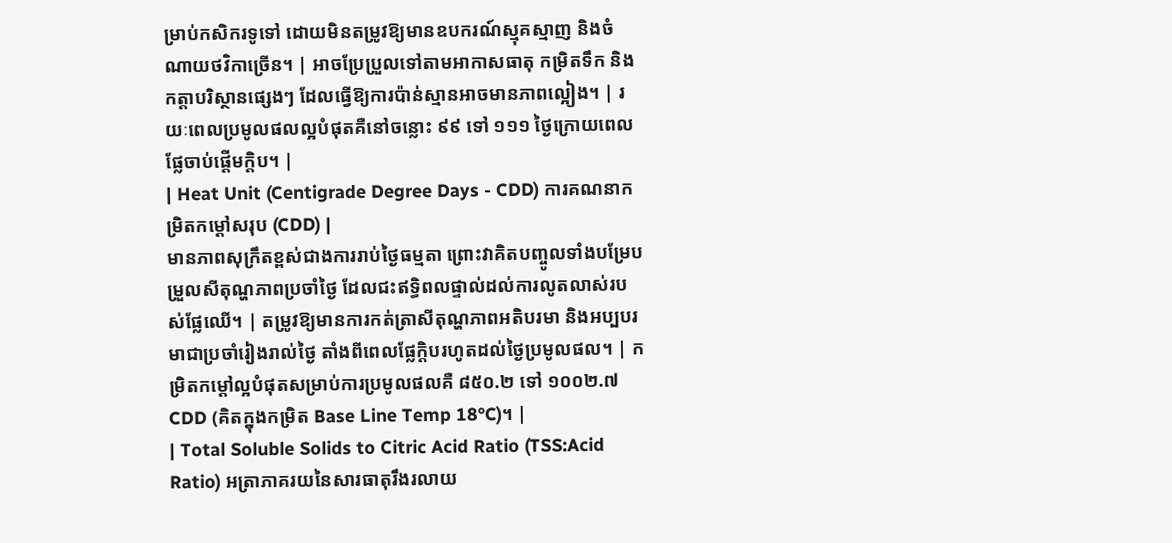ម្រាប់កសិករទូទៅ ដោយមិនតម្រូវឱ្យមានឧបករណ៍ស្មុគស្មាញ និងចំណាយថវិកាច្រើន។ | អាចប្រែប្រួលទៅតាមអាកាសធាតុ កម្រិតទឹក និងកត្តាបរិស្ថានផ្សេងៗ ដែលធ្វើឱ្យការប៉ាន់ស្មានអាចមានភាពល្អៀង។ | រយៈពេលប្រមូលផលល្អបំផុតគឺនៅចន្លោះ ៩៩ ទៅ ១១១ ថ្ងៃក្រោយពេលផ្លែចាប់ផ្ដើមក្ដិប។ |
| Heat Unit (Centigrade Degree Days - CDD) ការគណនាកម្រិតកម្ដៅសរុប (CDD) |
មានភាពសុក្រឹតខ្ពស់ជាងការរាប់ថ្ងៃធម្មតា ព្រោះវាគិតបញ្ចូលទាំងបម្រែបម្រួលសីតុណ្ហភាពប្រចាំថ្ងៃ ដែលជះឥទ្ធិពលផ្ទាល់ដល់ការលូតលាស់របស់ផ្លែឈើ។ | តម្រូវឱ្យមានការកត់ត្រាសីតុណ្ហភាពអតិបរមា និងអប្បបរមាជាប្រចាំរៀងរាល់ថ្ងៃ តាំងពីពេលផ្លែក្ដិបរហូតដល់ថ្ងៃប្រមូលផល។ | កម្រិតកម្ដៅល្អបំផុតសម្រាប់ការប្រមូលផលគឺ ៨៥០.២ ទៅ ១០០២.៧ CDD (គិតក្នុងកម្រិត Base Line Temp 18°C)។ |
| Total Soluble Solids to Citric Acid Ratio (TSS:Acid Ratio) អត្រាភាគរយនៃសារធាតុរឹងរលាយ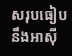សរុបធៀបនឹងអាស៊ី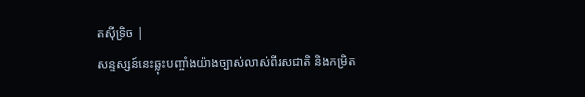តស៊ីទ្រិច |
សន្ទស្សន៍នេះឆ្លុះបញ្ចាំងយ៉ាងច្បាស់លាស់ពីរសជាតិ និងកម្រិត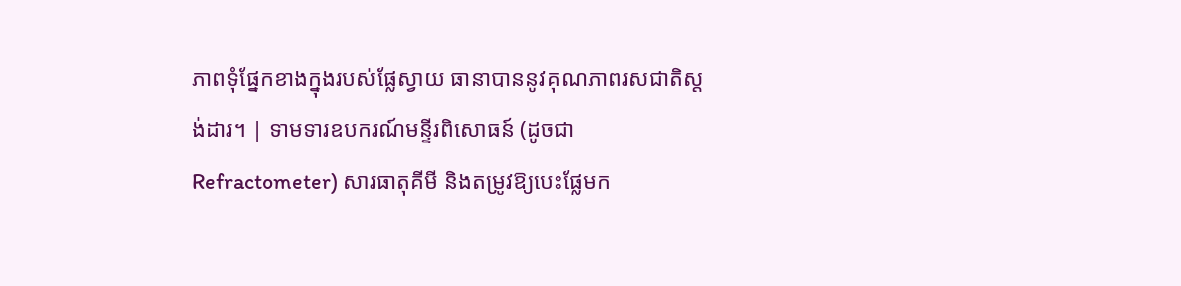ភាពទុំផ្នែកខាងក្នុងរបស់ផ្លែស្វាយ ធានាបាននូវគុណភាពរសជាតិស្តង់ដារ។ | ទាមទារឧបករណ៍មន្ទីរពិសោធន៍ (ដូចជា Refractometer) សារធាតុគីមី និងតម្រូវឱ្យបេះផ្លែមក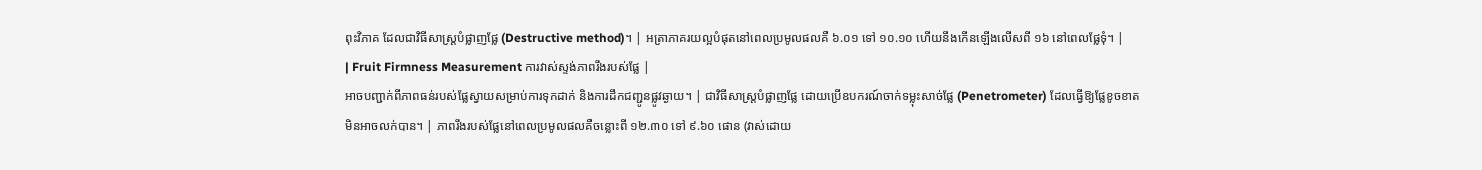ពុះវិភាគ ដែលជាវិធីសាស្ត្របំផ្លាញផ្លែ (Destructive method)។ | អត្រាភាគរយល្អបំផុតនៅពេលប្រមូលផលគឺ ៦.០១ ទៅ ១០.១០ ហើយនឹងកើនឡើងលើសពី ១៦ នៅពេលផ្លែទុំ។ |
| Fruit Firmness Measurement ការវាស់ស្ទង់ភាពរឹងរបស់ផ្លែ |
អាចបញ្ជាក់ពីភាពធន់របស់ផ្លែស្វាយសម្រាប់ការទុកដាក់ និងការដឹកជញ្ជូនផ្លូវឆ្ងាយ។ | ជាវិធីសាស្ត្របំផ្លាញផ្លែ ដោយប្រើឧបករណ៍ចាក់ទម្លុះសាច់ផ្លែ (Penetrometer) ដែលធ្វើឱ្យផ្លែខូចខាតមិនអាចលក់បាន។ | ភាពរឹងរបស់ផ្លែនៅពេលប្រមូលផលគឺចន្លោះពី ១២.៣០ ទៅ ៩.៦០ ផោន (វាស់ដោយ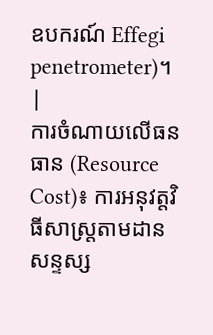ឧបករណ៍ Effegi penetrometer)។ |
ការចំណាយលើធនធាន (Resource Cost)៖ ការអនុវត្តវិធីសាស្ត្រតាមដានសន្ទស្ស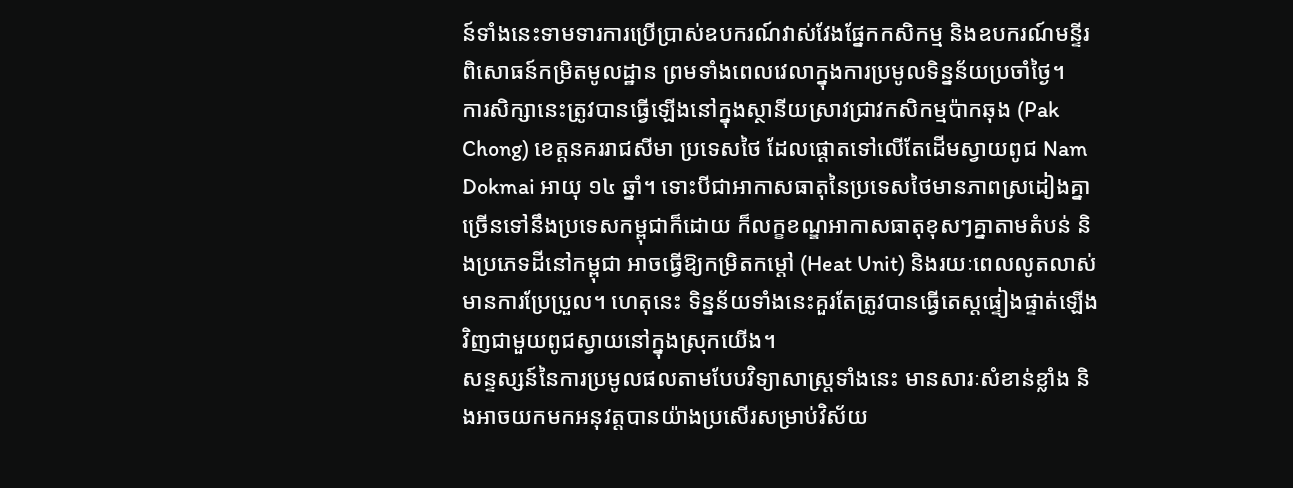ន៍ទាំងនេះទាមទារការប្រើប្រាស់ឧបករណ៍វាស់វែងផ្នែកកសិកម្ម និងឧបករណ៍មន្ទីរពិសោធន៍កម្រិតមូលដ្ឋាន ព្រមទាំងពេលវេលាក្នុងការប្រមូលទិន្នន័យប្រចាំថ្ងៃ។
ការសិក្សានេះត្រូវបានធ្វើឡើងនៅក្នុងស្ថានីយស្រាវជ្រាវកសិកម្មប៉ាកឆុង (Pak Chong) ខេត្តនគររាជសីមា ប្រទេសថៃ ដែលផ្ដោតទៅលើតែដើមស្វាយពូជ Nam Dokmai អាយុ ១៤ ឆ្នាំ។ ទោះបីជាអាកាសធាតុនៃប្រទេសថៃមានភាពស្រដៀងគ្នាច្រើនទៅនឹងប្រទេសកម្ពុជាក៏ដោយ ក៏លក្ខខណ្ឌអាកាសធាតុខុសៗគ្នាតាមតំបន់ និងប្រភេទដីនៅកម្ពុជា អាចធ្វើឱ្យកម្រិតកម្ដៅ (Heat Unit) និងរយៈពេលលូតលាស់មានការប្រែប្រួល។ ហេតុនេះ ទិន្នន័យទាំងនេះគួរតែត្រូវបានធ្វើតេស្តផ្ទៀងផ្ទាត់ឡើងវិញជាមួយពូជស្វាយនៅក្នុងស្រុកយើង។
សន្ទស្សន៍នៃការប្រមូលផលតាមបែបវិទ្យាសាស្ត្រទាំងនេះ មានសារៈសំខាន់ខ្លាំង និងអាចយកមកអនុវត្តបានយ៉ាងប្រសើរសម្រាប់វិស័យ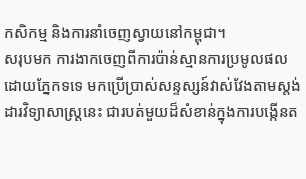កសិកម្ម និងការនាំចេញស្វាយនៅកម្ពុជា។
សរុបមក ការងាកចេញពីការប៉ាន់ស្មានការប្រមូលផលដោយភ្នែកទទេ មកប្រើប្រាស់សន្ទស្សន៍វាស់វែងតាមស្តង់ដារវិទ្យាសាស្ត្រនេះ ជារបត់មួយដ៏សំខាន់ក្នុងការបង្កើនត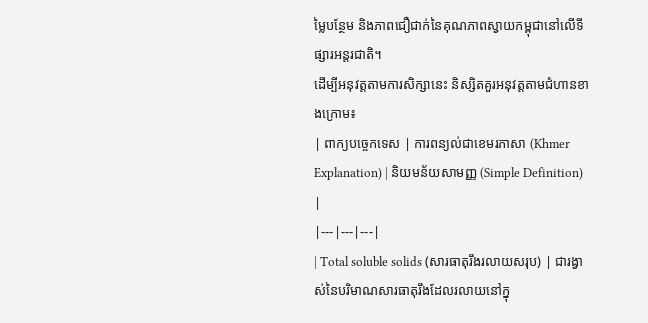ម្លៃបន្ថែម និងភាពជឿជាក់នៃគុណភាពស្វាយកម្ពុជានៅលើទីផ្សារអន្តរជាតិ។
ដើម្បីអនុវត្តតាមការសិក្សានេះ និស្សិតគួរអនុវត្តតាមជំហានខាងក្រោម៖
| ពាក្យបច្ចេកទេស | ការពន្យល់ជាខេមរភាសា (Khmer Explanation) | និយមន័យសាមញ្ញ (Simple Definition) |
|---|---|---|
| Total soluble solids (សារធាតុរឹងរលាយសរុប) | ជារង្វាស់នៃបរិមាណសារធាតុរឹងដែលរលាយនៅក្នុ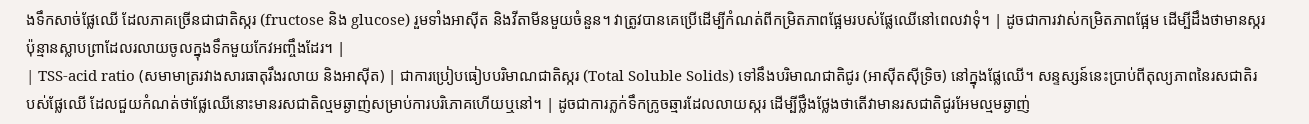ងទឹកសាច់ផ្លែឈើ ដែលភាគច្រើនជាជាតិស្ករ (fructose និង glucose) រួមទាំងអាស៊ីត និងវីតាមីនមួយចំនួន។ វាត្រូវបានគេប្រើដើម្បីកំណត់ពីកម្រិតភាពផ្អែមរបស់ផ្លែឈើនៅពេលវាទុំ។ | ដូចជាការវាស់កម្រិតភាពផ្អែម ដើម្បីដឹងថាមានស្ករប៉ុន្មានស្លាបព្រាដែលរលាយចូលក្នុងទឹកមួយកែវអញ្ចឹងដែរ។ |
| TSS-acid ratio (សមាមាត្ររវាងសារធាតុរឹងរលាយ និងអាស៊ីត) | ជាការប្រៀបធៀបបរិមាណជាតិស្ករ (Total Soluble Solids) ទៅនឹងបរិមាណជាតិជូរ (អាស៊ីតស៊ីទ្រិច) នៅក្នុងផ្លែឈើ។ សន្ទស្សន៍នេះប្រាប់ពីតុល្យភាពនៃរសជាតិរបស់ផ្លែឈើ ដែលជួយកំណត់ថាផ្លែឈើនោះមានរសជាតិល្មមឆ្ងាញ់សម្រាប់ការបរិភោគហើយឬនៅ។ | ដូចជាការភ្លក់ទឹកក្រូចឆ្មារដែលលាយស្ករ ដើម្បីថ្លឹងថ្លែងថាតើវាមានរសជាតិជូរអែមល្មមឆ្ងាញ់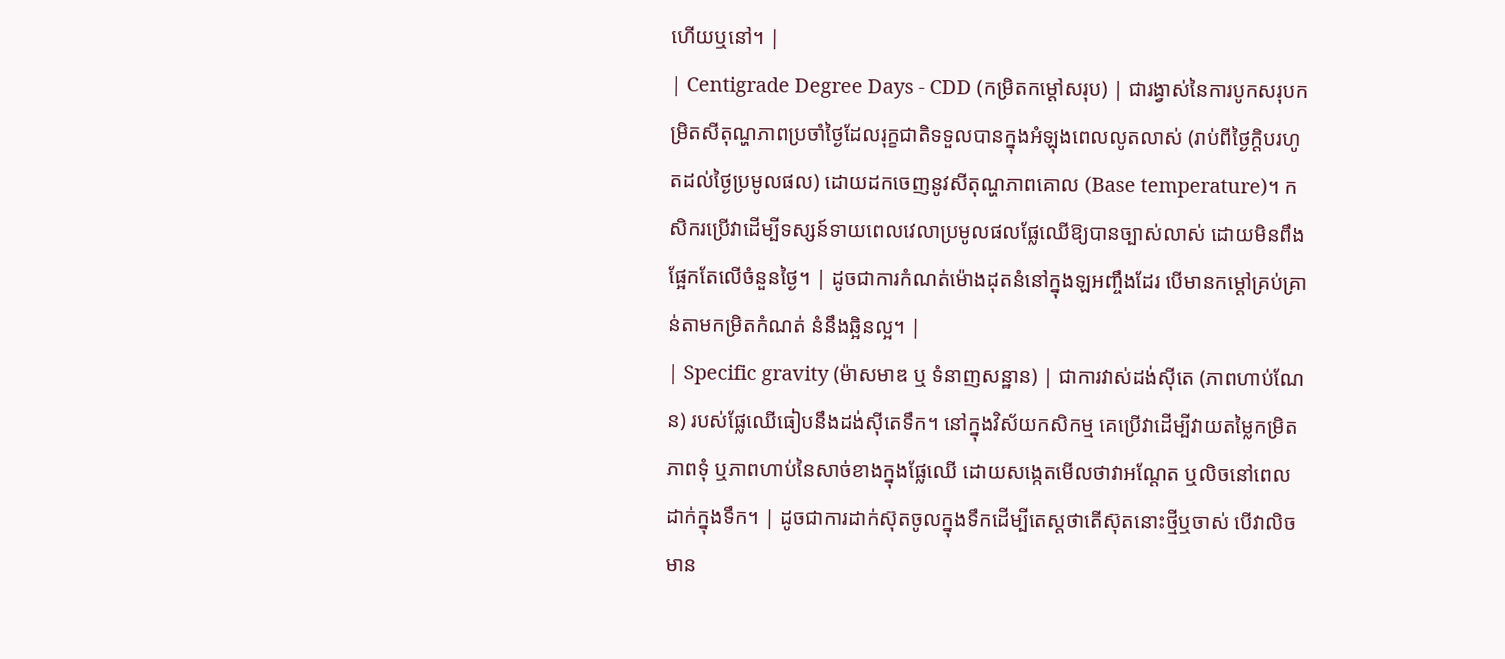ហើយឬនៅ។ |
| Centigrade Degree Days - CDD (កម្រិតកម្ដៅសរុប) | ជារង្វាស់នៃការបូកសរុបកម្រិតសីតុណ្ហភាពប្រចាំថ្ងៃដែលរុក្ខជាតិទទួលបានក្នុងអំឡុងពេលលូតលាស់ (រាប់ពីថ្ងៃក្ដិបរហូតដល់ថ្ងៃប្រមូលផល) ដោយដកចេញនូវសីតុណ្ហភាពគោល (Base temperature)។ កសិករប្រើវាដើម្បីទស្សន៍ទាយពេលវេលាប្រមូលផលផ្លែឈើឱ្យបានច្បាស់លាស់ ដោយមិនពឹងផ្អែកតែលើចំនួនថ្ងៃ។ | ដូចជាការកំណត់ម៉ោងដុតនំនៅក្នុងឡអញ្ចឹងដែរ បើមានកម្ដៅគ្រប់គ្រាន់តាមកម្រិតកំណត់ នំនឹងឆ្អិនល្អ។ |
| Specific gravity (ម៉ាសមាឌ ឬ ទំនាញសន្ឋាន) | ជាការវាស់ដង់ស៊ីតេ (ភាពហាប់ណែន) របស់ផ្លែឈើធៀបនឹងដង់ស៊ីតេទឹក។ នៅក្នុងវិស័យកសិកម្ម គេប្រើវាដើម្បីវាយតម្លៃកម្រិតភាពទុំ ឬភាពហាប់នៃសាច់ខាងក្នុងផ្លែឈើ ដោយសង្កេតមើលថាវាអណ្តែត ឬលិចនៅពេលដាក់ក្នុងទឹក។ | ដូចជាការដាក់ស៊ុតចូលក្នុងទឹកដើម្បីតេស្តថាតើស៊ុតនោះថ្មីឬចាស់ បើវាលិចមាន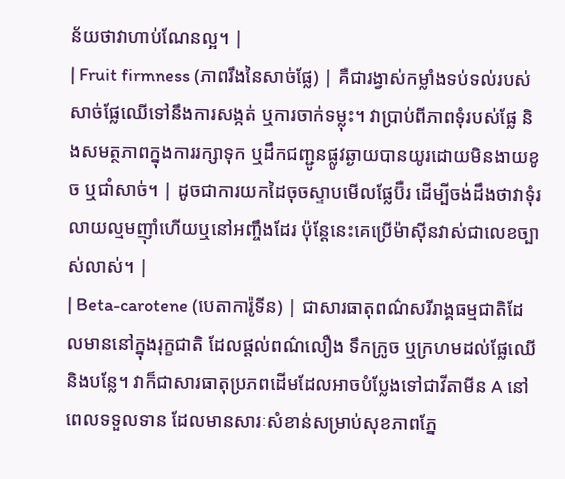ន័យថាវាហាប់ណែនល្អ។ |
| Fruit firmness (ភាពរឹងនៃសាច់ផ្លែ) | គឺជារង្វាស់កម្លាំងទប់ទល់របស់សាច់ផ្លែឈើទៅនឹងការសង្កត់ ឬការចាក់ទម្លុះ។ វាប្រាប់ពីភាពទុំរបស់ផ្លែ និងសមត្ថភាពក្នុងការរក្សាទុក ឬដឹកជញ្ជូនផ្លូវឆ្ងាយបានយូរដោយមិនងាយខូច ឬជាំសាច់។ | ដូចជាការយកដៃចុចស្ទាបមើលផ្លែប៊ឺរ ដើម្បីចង់ដឹងថាវាទុំរលាយល្មមញ៉ាំហើយឬនៅអញ្ចឹងដែរ ប៉ុន្តែនេះគេប្រើម៉ាស៊ីនវាស់ជាលេខច្បាស់លាស់។ |
| Beta-carotene (បេតាការ៉ូទីន) | ជាសារធាតុពណ៌សរីរាង្គធម្មជាតិដែលមាននៅក្នុងរុក្ខជាតិ ដែលផ្តល់ពណ៌លឿង ទឹកក្រូច ឬក្រហមដល់ផ្លែឈើ និងបន្លែ។ វាក៏ជាសារធាតុប្រភពដើមដែលអាចបំប្លែងទៅជាវីតាមីន A នៅពេលទទួលទាន ដែលមានសារៈសំខាន់សម្រាប់សុខភាពភ្នែ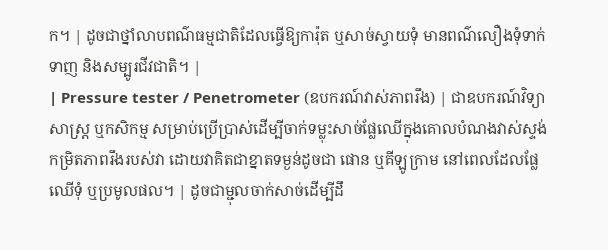ក។ | ដូចជាថ្នាំលាបពណ៌ធម្មជាតិដែលធ្វើឱ្យការ៉ុត ឬសាច់ស្វាយទុំ មានពណ៌លឿងទុំទាក់ទាញ និងសម្បូរជីវជាតិ។ |
| Pressure tester / Penetrometer (ឧបករណ៍វាស់ភាពរឹង) | ជាឧបករណ៍វិទ្យាសាស្ត្រ ឬកសិកម្ម សម្រាប់ប្រើប្រាស់ដើម្បីចាក់ទម្លុះសាច់ផ្លែឈើក្នុងគោលបំណងវាស់ស្ទង់កម្រិតភាពរឹងរបស់វា ដោយវាគិតជាខ្នាតទម្ងន់ដូចជា ផោន ឬគីឡូក្រាម នៅពេលដែលផ្លែឈើទុំ ឬប្រមូលផល។ | ដូចជាម្ជុលចាក់សាច់ដើម្បីដឹ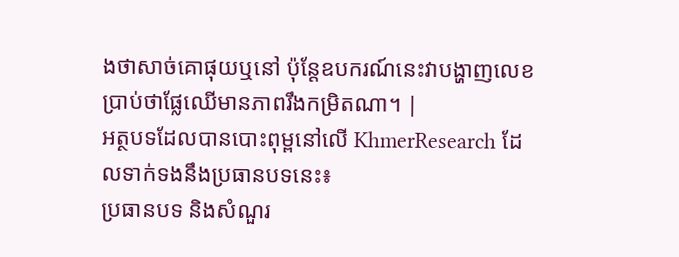ងថាសាច់គោផុយឬនៅ ប៉ុន្តែឧបករណ៍នេះវាបង្ហាញលេខប្រាប់ថាផ្លែឈើមានភាពរឹងកម្រិតណា។ |
អត្ថបទដែលបានបោះពុម្ពនៅលើ KhmerResearch ដែលទាក់ទងនឹងប្រធានបទនេះ៖
ប្រធានបទ និងសំណួរ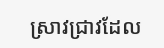ស្រាវជ្រាវដែល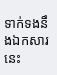ទាក់ទងនឹងឯកសារនេះ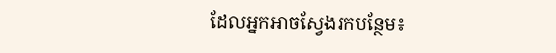ដែលអ្នកអាចស្វែងរកបន្ថែម៖